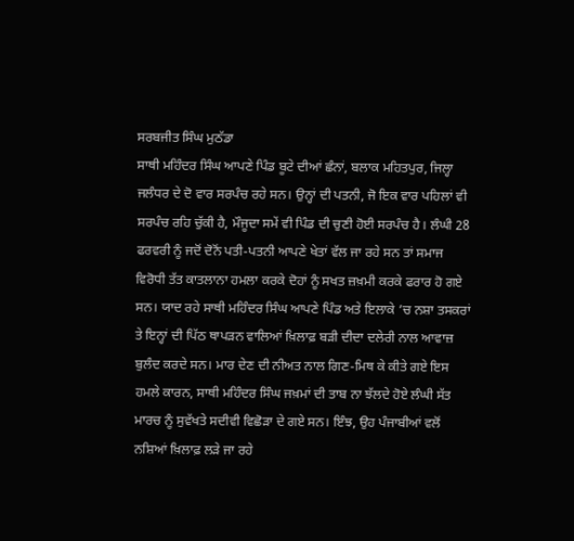ਸਰਬਜੀਤ ਸਿੰਘ ਮੁਠੱਡਾ
ਸਾਥੀ ਮਹਿੰਦਰ ਸਿੰਘ ਆਪਣੇ ਪਿੰਡ ਬੂਟੇ ਦੀਆਂ ਛੰਨਾਂ, ਬਲਾਕ ਮਹਿਤਪੁਰ, ਜਿਲ੍ਹਾ ਜਲੰਧਰ ਦੇ ਦੋ ਵਾਰ ਸਰਪੰਚ ਰਹੇ ਸਨ। ਉਨ੍ਹਾਂ ਦੀ ਪਤਨੀ, ਜੋ ਇਕ ਵਾਰ ਪਹਿਲਾਂ ਵੀ ਸਰਪੰਚ ਰਹਿ ਚੁੱਕੀ ਹੈ, ਮੌਜੂਦਾ ਸਮੇਂ ਵੀ ਪਿੰਡ ਦੀ ਚੁਣੀ ਹੋਈ ਸਰਪੰਚ ਹੈ। ਲੰਘੀ 28 ਫਰਵਰੀ ਨੂੰ ਜਦੋਂ ਦੋਨੋਂ ਪਤੀ-ਪਤਨੀ ਆਪਣੇ ਖੇਤਾਂ ਵੱਲ ਜਾ ਰਹੇ ਸਨ ਤਾਂ ਸਮਾਜ ਵਿਰੋਧੀ ਤੱਤ ਕਾਤਲਾਨਾ ਹਮਲਾ ਕਰਕੇ ਦੋਹਾਂ ਨੂੰ ਸਖਤ ਜ਼ਖ਼ਮੀ ਕਰਕੇ ਫਰਾਰ ਹੋ ਗਏ ਸਨ। ਯਾਦ ਰਹੇ ਸਾਥੀ ਮਹਿੰਦਰ ਸਿੰਘ ਆਪਣੇ ਪਿੰਡ ਅਤੇ ਇਲਾਕੇ ’ਚ ਨਸ਼ਾ ਤਸਕਰਾਂ ਤੇ ਇਨ੍ਹਾਂ ਦੀ ਪਿੱਠ ਥਾਪੜਨ ਵਾਲਿਆਂ ਖ਼ਿਲਾਫ਼ ਬੜੀ ਦੀਦਾ ਦਲੇਰੀ ਨਾਲ ਆਵਾਜ਼ ਬੁਲੰਦ ਕਰਦੇ ਸਨ। ਮਾਰ ਦੇਣ ਦੀ ਨੀਅਤ ਨਾਲ ਗਿਣ-ਮਿਥ ਕੇ ਕੀਤੇ ਗਏ ਇਸ ਹਮਲੇ ਕਾਰਨ, ਸਾਥੀ ਮਹਿੰਦਰ ਸਿੰਘ ਜਖ਼ਮਾਂ ਦੀ ਤਾਬ ਨਾ ਝੱਲਦੇ ਹੋਏ ਲੰਘੀ ਸੱਤ ਮਾਰਚ ਨੂੰ ਸੁਵੱਖਤੇ ਸਦੀਵੀ ਵਿਛੋੜਾ ਦੇ ਗਏ ਸਨ। ਇੰਝ, ਉਹ ਪੰਜਾਬੀਆਂ ਵਲੋਂ ਨਸ਼ਿਆਂ ਖ਼ਿਲਾਫ਼ ਲੜੇ ਜਾ ਰਹੇ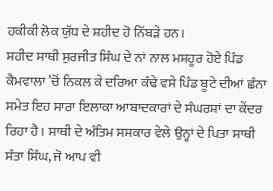ਹਕੀਕੀ ਲੋਕ ਯੁੱਧ ਦੇ ਸ਼ਹੀਦ ਹੋ ਨਿੱਬੜੇ ਹਨ।
ਸ਼ਹੀਦ ਸਾਥੀ ਸੁਰਜੀਤ ਸਿੰਘ ਦੇ ਨਾਂ ਨਾਲ ਮਸ਼ਹੂਰ ਹੋਏ ਪਿੰਡ ਕੈਮਵਾਲਾ ’ਚੋਂ ਨਿਕਲ ਕੇ ਦਰਿਆ ਕੰਢੇ ਵਸੇ ਪਿੰਡ ਬੂਟੇ ਦੀਆਂ ਛੰਨਾ ਸਮੇਤ ਇਹ ਸਾਰਾ ਇਲਾਕਾ ਆਬਾਦਕਾਰਾਂ ਦੇ ਸੰਘਰਸ਼ਾਂ ਦਾ ਕੇਂਦਰ ਰਿਹਾ ਹੈ। ਸਾਥੀ ਦੇ ਅੰਤਿਮ ਸਸਕਾਰ ਵੇਲੇ ਉਨ੍ਹਾਂ ਦੇ ਪਿਤਾ ਸਾਥੀ ਸੰਤਾ ਸਿੰਘ, ਜੋ ਆਪ ਵੀ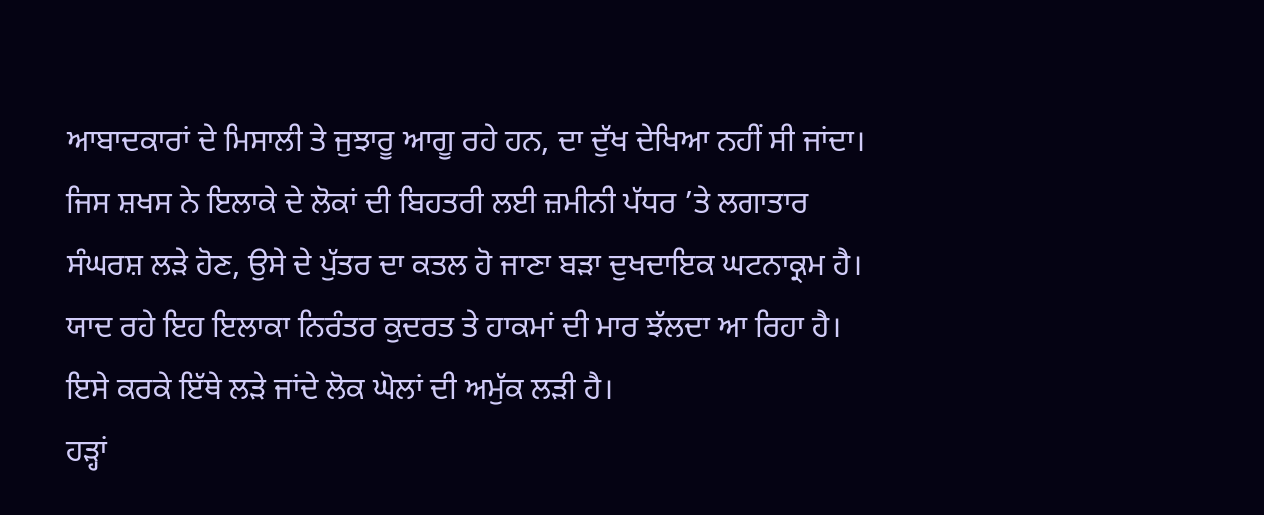ਆਬਾਦਕਾਰਾਂ ਦੇ ਮਿਸਾਲੀ ਤੇ ਜੁਝਾਰੂ ਆਗੂ ਰਹੇ ਹਨ, ਦਾ ਦੁੱਖ ਦੇਖਿਆ ਨਹੀਂ ਸੀ ਜਾਂਦਾ। ਜਿਸ ਸ਼ਖਸ ਨੇ ਇਲਾਕੇ ਦੇ ਲੋਕਾਂ ਦੀ ਬਿਹਤਰੀ ਲਈ ਜ਼ਮੀਨੀ ਪੱਧਰ ’ਤੇ ਲਗਾਤਾਰ ਸੰਘਰਸ਼ ਲੜੇ ਹੋਣ, ਉਸੇ ਦੇ ਪੁੱਤਰ ਦਾ ਕਤਲ ਹੋ ਜਾਣਾ ਬੜਾ ਦੁਖਦਾਇਕ ਘਟਨਾਕ੍ਰਮ ਹੈ। ਯਾਦ ਰਹੇ ਇਹ ਇਲਾਕਾ ਨਿਰੰਤਰ ਕੁਦਰਤ ਤੇ ਹਾਕਮਾਂ ਦੀ ਮਾਰ ਝੱਲਦਾ ਆ ਰਿਹਾ ਹੈ। ਇਸੇ ਕਰਕੇ ਇੱਥੇ ਲੜੇ ਜਾਂਦੇ ਲੋਕ ਘੋਲਾਂ ਦੀ ਅਮੁੱਕ ਲੜੀ ਹੈ।
ਹੜ੍ਹਾਂ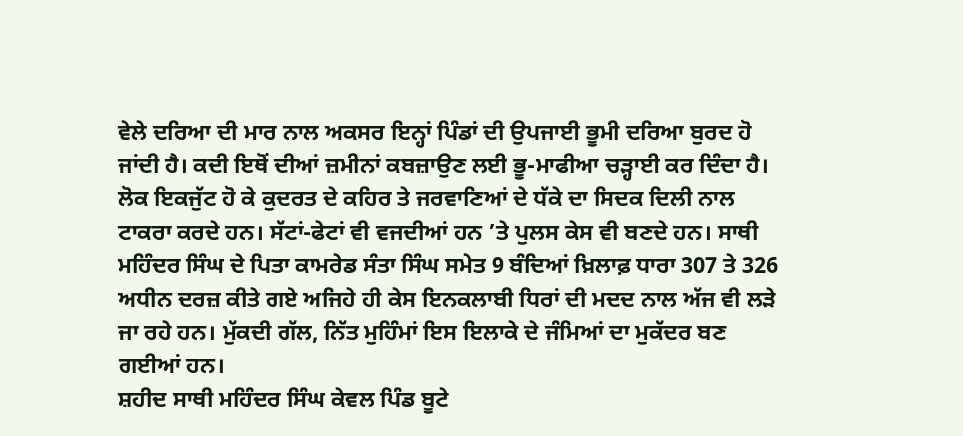ਵੇਲੇ ਦਰਿਆ ਦੀ ਮਾਰ ਨਾਲ ਅਕਸਰ ਇਨ੍ਹਾਂ ਪਿੰਡਾਂ ਦੀ ਉਪਜਾਈ ਭੂਮੀ ਦਰਿਆ ਬੁਰਦ ਹੋ ਜਾਂਦੀ ਹੈ। ਕਦੀ ਇਥੋਂ ਦੀਆਂ ਜ਼ਮੀਨਾਂ ਕਬਜ਼ਾਉਣ ਲਈ ਭੂ-ਮਾਫੀਆ ਚੜ੍ਹਾਈ ਕਰ ਦਿੰਦਾ ਹੈ। ਲੋਕ ਇਕਜੁੱਟ ਹੋ ਕੇ ਕੁਦਰਤ ਦੇ ਕਹਿਰ ਤੇ ਜਰਵਾਣਿਆਂ ਦੇ ਧੱਕੇ ਦਾ ਸਿਦਕ ਦਿਲੀ ਨਾਲ ਟਾਕਰਾ ਕਰਦੇ ਹਨ। ਸੱਟਾਂ-ਫੇਟਾਂ ਵੀ ਵਜਦੀਆਂ ਹਨ ’ਤੇ ਪੁਲਸ ਕੇਸ ਵੀ ਬਣਦੇ ਹਨ। ਸਾਥੀ ਮਹਿੰਦਰ ਸਿੰਘ ਦੇ ਪਿਤਾ ਕਾਮਰੇਡ ਸੰਤਾ ਸਿੰਘ ਸਮੇਤ 9 ਬੰਦਿਆਂ ਖ਼ਿਲਾਫ਼ ਧਾਰਾ 307 ਤੇ 326 ਅਧੀਨ ਦਰਜ਼ ਕੀਤੇ ਗਏ ਅਜਿਹੇ ਹੀ ਕੇਸ ਇਨਕਲਾਬੀ ਧਿਰਾਂ ਦੀ ਮਦਦ ਨਾਲ ਅੱਜ ਵੀ ਲੜੇ ਜਾ ਰਹੇ ਹਨ। ਮੁੱਕਦੀ ਗੱਲ, ਨਿੱਤ ਮੁਹਿੰਮਾਂ ਇਸ ਇਲਾਕੇ ਦੇ ਜੰਮਿਆਂ ਦਾ ਮੁਕੱਦਰ ਬਣ ਗਈਆਂ ਹਨ।
ਸ਼ਹੀਦ ਸਾਥੀ ਮਹਿੰਦਰ ਸਿੰਘ ਕੇਵਲ ਪਿੰਡ ਬੂਟੇ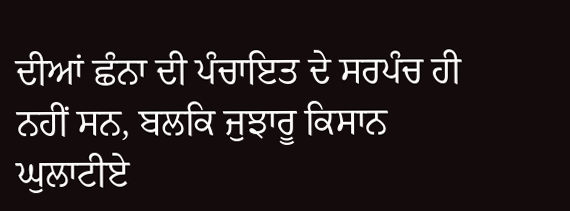ਦੀਆਂ ਛੰਨਾ ਦੀ ਪੰਚਾਇਤ ਦੇ ਸਰਪੰਚ ਹੀ ਨਹੀਂ ਸਨ, ਬਲਕਿ ਜੁਝਾਰੂ ਕਿਸਾਨ ਘੁਲਾਟੀਏ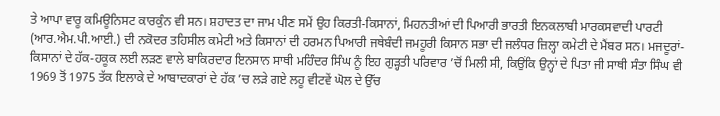ਤੇ ਆਪਾ ਵਾਰੂ ਕਮਿਊਨਿਸਟ ਕਾਰਕੁੰਨ ਵੀ ਸਨ। ਸ਼ਹਾਦਤ ਦਾ ਜਾਮ ਪੀਣ ਸਮੇਂ ਉਹ ਕਿਰਤੀ-ਕਿਸਾਨਾਂ, ਮਿਹਨਤੀਆਂ ਦੀ ਪਿਆਰੀ ਭਾਰਤੀ ਇਨਕਲਾਬੀ ਮਾਰਕਸਵਾਦੀ ਪਾਰਟੀ (ਆਰ.ਐਮ.ਪੀ.ਆਈ.) ਦੀ ਨਕੋਦਰ ਤਹਿਸੀਲ ਕਮੇਟੀ ਅਤੇ ਕਿਸਾਨਾਂ ਦੀ ਹਰਮਨ ਪਿਆਰੀ ਜਥੇਬੰਦੀ ਜਮਹੂਰੀ ਕਿਸਾਨ ਸਭਾ ਦੀ ਜਲੰਧਰ ਜ਼ਿਲ੍ਹਾ ਕਮੇਟੀ ਦੇ ਮੈਂਬਰ ਸਨ। ਮਜਦੂਰਾਂ-ਕਿਸਾਨਾਂ ਦੇ ਹੱਕ-ਹਕੂਕ ਲਈ ਲੜਣ ਵਾਲੇ ਬਾਕਿਰਦਾਰ ਇਨਸਾਨ ਸਾਥੀ ਮਹਿੰਦਰ ਸਿੰਘ ਨੂੰ ਇਹ ਗੁੜ੍ਹਤੀ ਪਰਿਵਾਰ ’ਚੋਂ ਮਿਲੀ ਸੀ, ਕਿਉਂਕਿ ਉਨ੍ਹਾਂ ਦੇ ਪਿਤਾ ਜੀ ਸਾਥੀ ਸੰਤਾ ਸਿੰਘ ਵੀ 1969 ਤੋਂ 1975 ਤੱਕ ਇਲਾਕੇ ਦੇ ਆਬਾਦਕਾਰਾਂ ਦੇ ਹੱਕ ’ਚ ਲੜੇ ਗਏ ਲਹੂ ਵੀਟਵੇਂ ਘੋਲ ਦੇ ਉੱਚ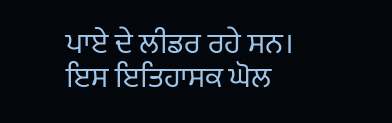ਪਾਏ ਦੇ ਲੀਡਰ ਰਹੇ ਸਨ। ਇਸ ਇਤਿਹਾਸਕ ਘੋਲ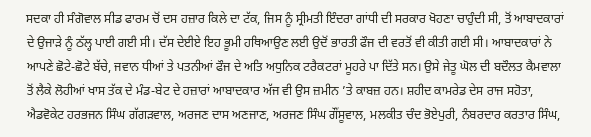ਸਦਕਾ ਹੀ ਸੰਗੋਵਾਲ ਸੀਡ ਫਾਰਮ ਚੋਂ ਦਸ ਹਜ਼ਾਰ ਕਿਲੇ ਦਾ ਟੱਕ, ਜਿਸ ਨੂੰ ਸ੍ਰੀਮਤੀ ਇੰਦਰਾ ਗਾਂਧੀ ਦੀ ਸਰਕਾਰ ਖੋਹਣਾ ਚਾਹੁੰਦੀ ਸੀ, ਤੋਂ ਆਬਾਦਕਾਰਾਂ ਦੇ ਉਜਾੜੇ ਨੂੰ ਠੱਲ੍ਹ ਪਾਈ ਗਈ ਸੀ। ਦੱਸ ਦੇਈਏ ਇਹ ਭੂਮੀ ਹਥਿਆਉਣ ਲਈ ਉਦੋਂ ਭਾਰਤੀ ਫੌਜ ਦੀ ਵਰਤੋਂ ਵੀ ਕੀਤੀ ਗਈ ਸੀ। ਆਬਾਦਕਾਰਾਂ ਨੇ ਆਪਣੇ ਛੋਟੇ-ਛੋਟੇ ਬੱਚੇ, ਜਵਾਨ ਧੀਆਂ ਤੇ ਪਤਨੀਆਂ ਫੌਜ ਦੇ ਅਤਿ ਅਧੁਨਿਕ ਟਰੈਕਟਰਾਂ ਮੂਹਰੇ ਪਾ ਦਿੱਤੇ ਸਨ। ਉਸੇ ਜੇਤੂ ਘੋਲ ਦੀ ਬਦੌਲਤ ਕੈਮਵਾਲਾ ਤੋਂ ਲੈਕੇ ਲੋਹੀਆਂ ਖਾਸ ਤੱਕ ਦੇ ਮੰਡ-ਬੇਟ ਦੇ ਹਜ਼ਾਰਾਂ ਆਬਾਦਕਾਰ ਅੱਜ ਵੀ ਉਸ ਜ਼ਮੀਨ ’ਤੇ ਕਾਬਜ਼ ਹਨ। ਸ਼ਹੀਦ ਕਾਮਰੇਡ ਦੇਸ ਰਾਜ ਸਹੋਤਾ, ਐਡਵੋਕੇਟ ਹਰਭਜਨ ਸਿੰਘ ਗੱਗੜਵਾਲ, ਅਰਜਣ ਦਾਸ ਅਣਜਾਣ, ਅਰਜਣ ਸਿੰਘ ਗੌਂਸੂਵਾਲ, ਮਲਕੀਤ ਚੰਦ ਭੋਏਪੁਰੀ, ਨੰਬਰਦਾਰ ਕਰਤਾਰ ਸਿੰਘ,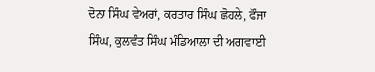ਦੋਨਾ ਸਿੰਘ ਵੇਅਰਾਂ, ਕਰਤਾਰ ਸਿੰਘ ਛੋਹਲੇ, ਫੌਜਾ ਸਿੰਘ, ਕੁਲਵੰਤ ਸਿੰਘ ਮੰਡਿਆਲਾ ਦੀ ਅਗਵਾਈ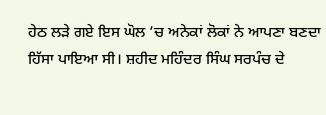ਹੇਠ ਲੜੇ ਗਏ ਇਸ ਘੋਲ ’ਚ ਅਨੇਕਾਂ ਲੋਕਾਂ ਨੇ ਆਪਣਾ ਬਣਦਾ ਹਿੱਸਾ ਪਾਇਆ ਸੀ। ਸ਼ਹੀਦ ਮਹਿੰਦਰ ਸਿੰਘ ਸਰਪੰਚ ਦੇ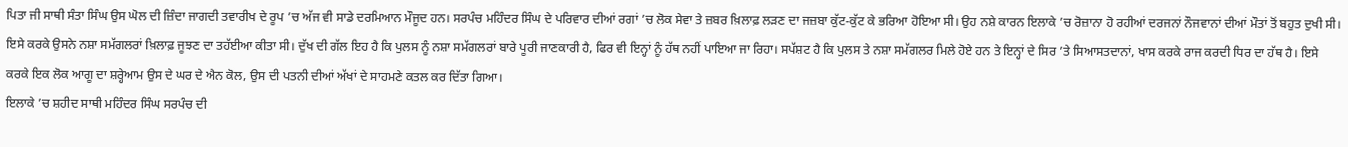ਪਿਤਾ ਜੀ ਸਾਥੀ ਸੰਤਾ ਸਿੰਘ ਉਸ ਘੋਲ ਦੀ ਜ਼ਿੰਦਾ ਜਾਗਦੀ ਤਵਾਰੀਖ ਦੇ ਰੂਪ ’ਚ ਅੱਜ ਵੀ ਸਾਡੇ ਦਰਮਿਆਨ ਮੌਜੂਦ ਹਨ। ਸਰਪੰਚ ਮਹਿੰਦਰ ਸਿੰਘ ਦੇ ਪਰਿਵਾਰ ਦੀਆਂ ਰਗਾਂ ’ਚ ਲੋਕ ਸੇਵਾ ਤੇ ਜ਼ਬਰ ਖ਼ਿਲਾਫ਼ ਲੜਣ ਦਾ ਜਜ਼ਬਾ ਕੁੱਟ-ਕੁੱਟ ਕੇ ਭਰਿਆ ਹੋਇਆ ਸੀ। ਉਹ ਨਸ਼ੇ ਕਾਰਨ ਇਲਾਕੇ ’ਚ ਰੋਜ਼ਾਨਾ ਹੋ ਰਹੀਆਂ ਦਰਜਨਾਂ ਨੌਜਵਾਨਾਂ ਦੀਆਂ ਮੌਤਾਂ ਤੋਂ ਬਹੁਤ ਦੁਖੀ ਸੀ। ਇਸੇ ਕਰਕੇ ਉਸਨੇ ਨਸ਼ਾ ਸਮੱਗਲਰਾਂ ਖ਼ਿਲਾਫ਼ ਜੂਝਣ ਦਾ ਤਹੱਈਆ ਕੀਤਾ ਸੀ। ਦੁੱਖ ਦੀ ਗੱਲ ਇਹ ਹੈ ਕਿ ਪੁਲਸ ਨੂੰ ਨਸ਼ਾ ਸਮੱਗਲਰਾਂ ਬਾਰੇ ਪੂਰੀ ਜਾਣਕਾਰੀ ਹੈ, ਫਿਰ ਵੀ ਇਨ੍ਹਾਂ ਨੂੰ ਹੱਥ ਨਹੀਂ ਪਾਇਆ ਜਾ ਰਿਹਾ। ਸਪੱਸ਼ਟ ਹੈ ਕਿ ਪੁਲਸ ਤੇ ਨਸ਼ਾ ਸਮੱਗਲਰ ਮਿਲੇ ਹੋਏ ਹਨ ਤੇ ਇਨ੍ਹਾਂ ਦੇ ਸਿਰ ’ਤੇ ਸਿਆਸਤਦਾਨਾਂ, ਖਾਸ ਕਰਕੇ ਰਾਜ ਕਰਦੀ ਧਿਰ ਦਾ ਹੱਥ ਹੈ। ਇਸੇ ਕਰਕੇ ਇਕ ਲੋਕ ਆਗੂ ਦਾ ਸ਼ਰ੍ਹੇਆਮ ਉਸ ਦੇ ਘਰ ਦੇ ਐਨ ਕੋਲ, ਉਸ ਦੀ ਪਤਨੀ ਦੀਆਂ ਅੱਖਾਂ ਦੇ ਸਾਹਮਣੇ ਕਤਲ ਕਰ ਦਿੱਤਾ ਗਿਆ।
ਇਲਾਕੇ ’ਚ ਸ਼ਹੀਦ ਸਾਥੀ ਮਹਿੰਦਰ ਸਿੰਘ ਸਰਪੰਚ ਦੀ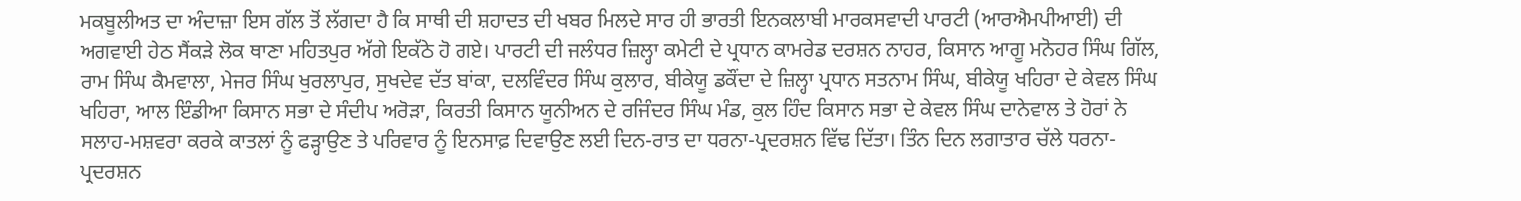ਮਕਬੂਲੀਅਤ ਦਾ ਅੰਦਾਜ਼ਾ ਇਸ ਗੱਲ ਤੋਂ ਲੱਗਦਾ ਹੈ ਕਿ ਸਾਥੀ ਦੀ ਸ਼ਹਾਦਤ ਦੀ ਖਬਰ ਮਿਲਦੇ ਸਾਰ ਹੀ ਭਾਰਤੀ ਇਨਕਲਾਬੀ ਮਾਰਕਸਵਾਦੀ ਪਾਰਟੀ (ਆਰਐਮਪੀਆਈ) ਦੀ ਅਗਵਾਈ ਹੇਠ ਸੈਂਕੜੇ ਲੋਕ ਥਾਣਾ ਮਹਿਤਪੁਰ ਅੱਗੇ ਇਕੱਠੇ ਹੋ ਗਏ। ਪਾਰਟੀ ਦੀ ਜਲੰਧਰ ਜ਼ਿਲ੍ਹਾ ਕਮੇਟੀ ਦੇ ਪ੍ਰਧਾਨ ਕਾਮਰੇਡ ਦਰਸ਼ਨ ਨਾਹਰ, ਕਿਸਾਨ ਆਗੂ ਮਨੋਹਰ ਸਿੰਘ ਗਿੱਲ, ਰਾਮ ਸਿੰਘ ਕੈਮਵਾਲਾ, ਮੇਜਰ ਸਿੰਘ ਖੁਰਲਾਪੁਰ, ਸੁਖਦੇਵ ਦੱਤ ਬਾਂਕਾ, ਦਲਵਿੰਦਰ ਸਿੰਘ ਕੁਲਾਰ, ਬੀਕੇਯੂ ਡਕੌਂਦਾ ਦੇ ਜ਼ਿਲ੍ਹਾ ਪ੍ਰਧਾਨ ਸਤਨਾਮ ਸਿੰਘ, ਬੀਕੇਯੂ ਖਹਿਰਾ ਦੇ ਕੇਵਲ ਸਿੰਘ ਖਹਿਰਾ, ਆਲ ਇੰਡੀਆ ਕਿਸਾਨ ਸਭਾ ਦੇ ਸੰਦੀਪ ਅਰੋੜਾ, ਕਿਰਤੀ ਕਿਸਾਨ ਯੂਨੀਅਨ ਦੇ ਰਜਿੰਦਰ ਸਿੰਘ ਮੰਡ, ਕੁਲ ਹਿੰਦ ਕਿਸਾਨ ਸਭਾ ਦੇ ਕੇਵਲ ਸਿੰਘ ਦਾਨੇਵਾਲ ਤੇ ਹੋਰਾਂ ਨੇ ਸਲਾਹ-ਮਸ਼ਵਰਾ ਕਰਕੇ ਕਾਤਲਾਂ ਨੂੰ ਫੜ੍ਹਾਉਣ ਤੇ ਪਰਿਵਾਰ ਨੂੰ ਇਨਸਾਫ਼ ਦਿਵਾਉਣ ਲਈ ਦਿਨ-ਰਾਤ ਦਾ ਧਰਨਾ-ਪ੍ਰਦਰਸ਼ਨ ਵਿੱਢ ਦਿੱਤਾ। ਤਿੰਨ ਦਿਨ ਲਗਾਤਾਰ ਚੱਲੇ ਧਰਨਾ-ਪ੍ਰਦਰਸ਼ਨ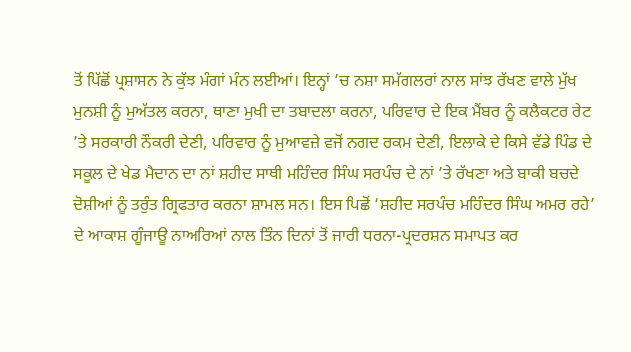ਤੋਂ ਪਿੱਛੋਂ ਪ੍ਰਸ਼ਾਸਨ ਨੇ ਕੁੱਝ ਮੰਗਾਂ ਮੰਨ ਲਈਆਂ। ਇਨ੍ਹਾਂ ’ਚ ਨਸ਼ਾ ਸਮੱਗਲਰਾਂ ਨਾਲ ਸਾਂਝ ਰੱਖਣ ਵਾਲੇ ਮੁੱਖ ਮੁਨਸ਼ੀ ਨੂੰ ਮੁਅੱਤਲ ਕਰਨਾ, ਥਾਣਾ ਮੁਖੀ ਦਾ ਤਬਾਦਲਾ ਕਰਨਾ, ਪਰਿਵਾਰ ਦੇ ਇਕ ਮੈਂਬਰ ਨੂੰ ਕਲੈਕਟਰ ਰੇਟ ’ਤੇ ਸਰਕਾਰੀ ਨੌਕਰੀ ਦੇਣੀ, ਪਰਿਵਾਰ ਨੂੰ ਮੁਆਵਜ਼ੇ ਵਜੋਂ ਨਗਦ ਰਕਮ ਦੇਣੀ, ਇਲਾਕੇ ਦੇ ਕਿਸੇ ਵੱਡੇ ਪਿੰਡ ਦੇ ਸਕੂਲ ਦੇ ਖੇਡ ਮੈਦਾਨ ਦਾ ਨਾਂ ਸ਼ਹੀਦ ਸਾਥੀ ਮਹਿੰਦਰ ਸਿੰਘ ਸਰਪੰਚ ਦੇ ਨਾਂ ’ਤੇ ਰੱਖਣਾ ਅਤੇ ਬਾਕੀ ਬਚਦੇ ਦੋਸ਼ੀਆਂ ਨੂੰ ਤਰੁੰਤ ਗ੍ਰਿਫਤਾਰ ਕਰਨਾ ਸ਼ਾਮਲ ਸਨ। ਇਸ ਪਿਛੋਂ ‘ਸ਼ਹੀਦ ਸਰਪੰਚ ਮਹਿੰਦਰ ਸਿੰਘ ਅਮਰ ਰਹੇ’ ਦੇ ਆਕਾਸ਼ ਗੂੰਜਾਊ ਨਾਅਰਿਆਂ ਨਾਲ ਤਿੰਨ ਦਿਨਾਂ ਤੋਂ ਜਾਰੀ ਧਰਨਾ-ਪ੍ਰਦਰਸ਼ਨ ਸਮਾਪਤ ਕਰ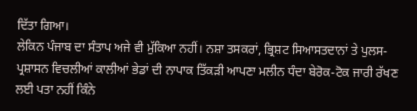ਦਿੱਤਾ ਗਿਆ।
ਲੇਕਿਨ ਪੰਜਾਬ ਦਾ ਸੰਤਾਪ ਅਜੇ ਵੀ ਮੁੱਕਿਆ ਨਹੀਂ। ਨਸ਼ਾ ਤਸਕਰਾਂ, ਭ੍ਰਿਸ਼ਟ ਸਿਆਸਤਦਾਨਾਂ ਤੇ ਪੁਲਸ-ਪ੍ਰਸ਼ਾਸਨ ਵਿਚਲੀਆਂ ਕਾਲੀਆਂ ਭੇਡਾਂ ਦੀ ਨਾਪਾਕ ਤਿੱਕੜੀ ਆਪਣਾ ਮਲੀਨ ਧੰਦਾ ਬੇਰੋਕ-ਟੋਕ ਜਾਰੀ ਰੱਖਣ ਲਈ ਪਤਾ ਨਹੀਂ ਕਿੰਨੇ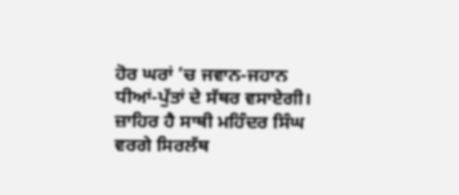ਹੋਰ ਘਰਾਂ ’ਚ ਜਵਾਨ-ਜਹਾਨ ਧੀਆਂ-ਪੁੱਤਾਂ ਦੇ ਸੱਥਰ ਵਸਾਏਗੀ। ਜ਼ਾਹਿਰ ਹੈ ਸਾਥੀ ਮਹਿੰਦਰ ਸਿੰਘ ਵਰਗੇ ਸਿਰਲੱਥ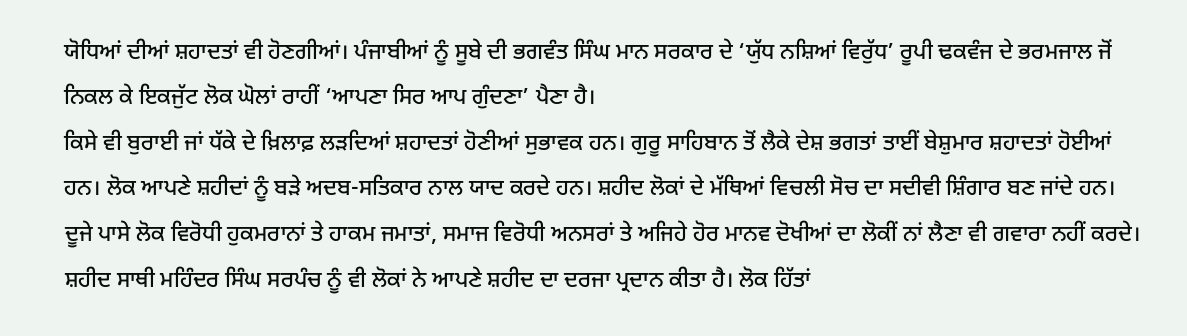ਯੋਧਿਆਂ ਦੀਆਂ ਸ਼ਹਾਦਤਾਂ ਵੀ ਹੋਣਗੀਆਂ। ਪੰਜਾਬੀਆਂ ਨੂੰ ਸੂਬੇ ਦੀ ਭਗਵੰਤ ਸਿੰਘ ਮਾਨ ਸਰਕਾਰ ਦੇ ‘ਯੁੱਧ ਨਸ਼ਿਆਂ ਵਿਰੁੱਧ’ ਰੂਪੀ ਢਕਵੰਜ ਦੇ ਭਰਮਜਾਲ ਜੋਂ ਨਿਕਲ ਕੇ ਇਕਜੁੱਟ ਲੋਕ ਘੋਲਾਂ ਰਾਹੀਂ ‘ਆਪਣਾ ਸਿਰ ਆਪ ਗੁੰਦਣਾ’ ਪੈਣਾ ਹੈ।
ਕਿਸੇ ਵੀ ਬੁਰਾਈ ਜਾਂ ਧੱਕੇ ਦੇ ਖ਼ਿਲਾਫ਼ ਲੜਦਿਆਂ ਸ਼ਹਾਦਤਾਂ ਹੋਣੀਆਂ ਸੁਭਾਵਕ ਹਨ। ਗੁਰੂ ਸਾਹਿਬਾਨ ਤੋਂ ਲੈਕੇ ਦੇਸ਼ ਭਗਤਾਂ ਤਾਈਂ ਬੇਸ਼ੁਮਾਰ ਸ਼ਹਾਦਤਾਂ ਹੋਈਆਂ ਹਨ। ਲੋਕ ਆਪਣੇ ਸ਼ਹੀਦਾਂ ਨੂੰ ਬੜੇ ਅਦਬ-ਸਤਿਕਾਰ ਨਾਲ ਯਾਦ ਕਰਦੇ ਹਨ। ਸ਼ਹੀਦ ਲੋਕਾਂ ਦੇ ਮੱਥਿਆਂ ਵਿਚਲੀ ਸੋਚ ਦਾ ਸਦੀਵੀ ਸ਼ਿੰਗਾਰ ਬਣ ਜਾਂਦੇ ਹਨ। ਦੂਜੇ ਪਾਸੇ ਲੋਕ ਵਿਰੋਧੀ ਹੁਕਮਰਾਨਾਂ ਤੇ ਹਾਕਮ ਜਮਾਤਾਂ, ਸਮਾਜ ਵਿਰੋਧੀ ਅਨਸਰਾਂ ਤੇ ਅਜਿਹੇ ਹੋਰ ਮਾਨਵ ਦੋਖੀਆਂ ਦਾ ਲੋਕੀਂ ਨਾਂ ਲੈਣਾ ਵੀ ਗਵਾਰਾ ਨਹੀਂ ਕਰਦੇ। ਸ਼ਹੀਦ ਸਾਥੀ ਮਹਿੰਦਰ ਸਿੰਘ ਸਰਪੰਚ ਨੂੰ ਵੀ ਲੋਕਾਂ ਨੇ ਆਪਣੇ ਸ਼ਹੀਦ ਦਾ ਦਰਜਾ ਪ੍ਰਦਾਨ ਕੀਤਾ ਹੈ। ਲੋਕ ਹਿੱਤਾਂ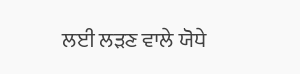ਲਈ ਲੜਣ ਵਾਲੇ ਯੋਧੇ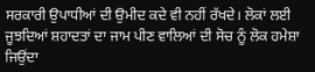ਸਰਕਾਰੀ ਉਪਾਧੀਆਂ ਦੀ ਉਮੀਦ ਕਦੇ ਵੀ ਨਹੀਂ ਰੱਖਦੇ। ਲੋਕਾਂ ਲਈ ਜੂਝਦਿਆਂ ਸ਼ਹਾਦਤਾਂ ਦਾ ਜਾਮ ਪੀਣ ਵਾਲਿਆਂ ਦੀ ਸੋਚ ਨੂੰ ਲੋਕ ਹਮੇਸ਼ਾ ਜਿਉਂਦਾ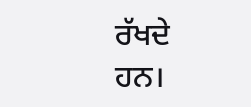ਰੱਖਦੇ ਹਨ।